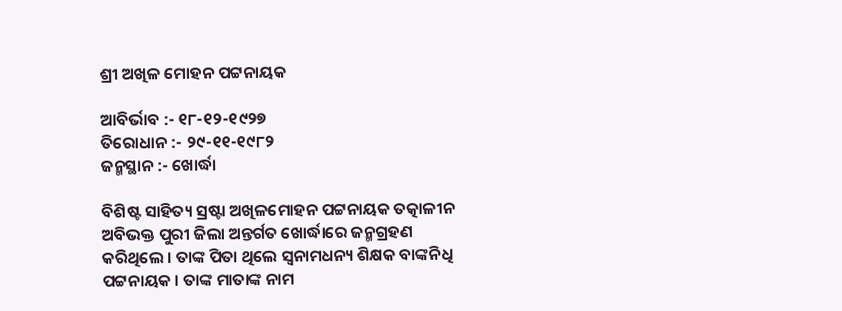ଶ୍ରୀ ଅଖିଳ ମୋହନ ପଟ୍ଟନାୟକ

ଆବିର୍ଭାବ :- ୧୮-୧୨-୧୯୨୭
ତିରୋଧାନ :- ୨୯-୧୧-୧୯୮୨
ଜନ୍ମସ୍ଥାନ :- ଖୋର୍ଦ୍ଧା

ବିଶିଷ୍ଟ ସାହିତ୍ୟ ସ୍ରଷ୍ଟା ଅଖିଳମୋହନ ପଟ୍ଟନାୟକ ତତ୍କାଳୀନ ଅବିଭକ୍ତ ପୁରୀ ଜିଲା ଅନ୍ତର୍ଗତ ଖୋର୍ଦ୍ଧାରେ ଜନ୍ମଗ୍ରହଣ କରିଥିଲେ । ତାଙ୍କ ପିତା ଥିଲେ ସ୍ୱନାମଧନ୍ୟ ଶିକ୍ଷକ ବାଙ୍କନିଧି ପଟ୍ଟନାୟକ । ତାଙ୍କ ମାତାଙ୍କ ନାମ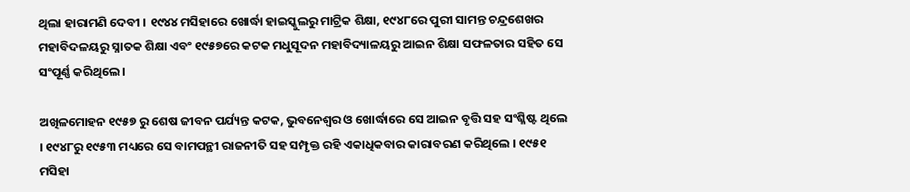ଥିଲା ହାରାମଣି ଦେବୀ । ୧୯୪୪ ମସିହାରେ ଖୋର୍ଦ୍ଧା ହାଇସ୍କୁଲରୁ ମାଟ୍ରିକ ଶିକ୍ଷା, ୧୯୪୮ରେ ପୁରୀ ସାମନ୍ତ ଚନ୍ଦ୍ରଶେଖର ମହାବିଦଳୟରୁ ସ୍ନାତକ ଶିକ୍ଷା ଏବଂ ୧୯୫୭ରେ କଟକ ମଧୁସୂଦନ ମହାବିଦ୍ୟାଳୟରୁ ଆଇନ ଶିକ୍ଷା ସଫଳତାର ସହିତ ସେ ସଂପୂର୍ଣ୍ଣ କରିଥିଲେ ।

ଅଖିଳମୋହନ ୧୯୫୭ ରୁ ଶେଷ ଜୀବନ ପର୍ଯ୍ୟନ୍ତ କଟକ, ଭୁବନେଶ୍ଵର ଓ ଖୋର୍ଦ୍ଧାରେ ସେ ଆଇନ ବୃତ୍ତି ସହ ସଂଶ୍ଳିଷ୍ଟ ଥିଲେ । ୧୯୪୮ରୁ ୧୯୫୩ ମଧ୍ୟରେ ସେ ବାମପନ୍ଥୀ ରାଜନୀତି ସହ ସମ୍ପୃକ୍ତ ରହି ଏକାଧିକବାର କାରାବରଣ କରିଥିଲେ । ୧୯୫୧ ମସିହା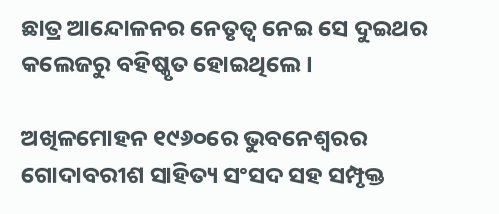ଛାତ୍ର ଆନ୍ଦୋଳନର ନେତୃତ୍ଵ ନେଇ ସେ ଦୁଇଥର କଲେଜରୁ ବହିଷ୍କୃତ ହୋଇଥିଲେ ।

ଅଖିଳମୋହନ ୧୯୬୦ରେ ଭୁବନେଶ୍ଵରର ଗୋଦାବରୀଶ ସାହିତ୍ୟ ସଂସଦ ସହ ସମ୍ପୃକ୍ତ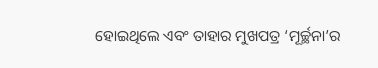ହୋଇଥିଲେ ଏବଂ ତାହାର ମୁଖପତ୍ର ‘ମୂର୍ଚ୍ଛନା’ର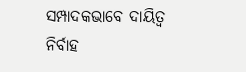ସମ୍ପାଦକଭାବେ ଦାୟିତ୍ଵ ନିର୍ବାହ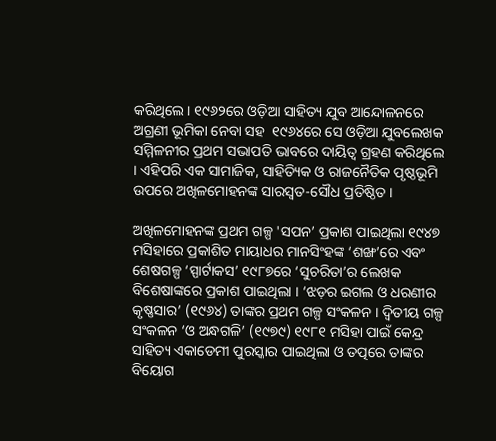କରିଥିଲେ । ୧୯୬୨ରେ ଓଡ଼ିଆ ସାହିତ୍ୟ ଯୁବ ଆନ୍ଦୋଳନରେ ଅଗ୍ରଣୀ ଭୂମିକା ନେବା ସହ  ୧୯୬୪ରେ ସେ ଓଡ଼ିଆ ଯୁବଲେଖକ ସମ୍ମିଳନୀର ପ୍ରଥମ ସଭାପତି ଭାବରେ ଦାୟିତ୍ୱ ଗ୍ରହଣ କରିଥିଲେ । ଏହିପରି ଏକ ସାମାଜିକ, ସାହିତ୍ୟିକ ଓ ରାଜନୈତିକ ପୃଷ୍ଠଭୂମି ଉପରେ ଅଖିଳମୋହନଙ୍କ ସାରସ୍ୱତ-ସୌଧ ପ୍ରତିଷ୍ଠିତ ।

ଅଖିଳମୋହନଙ୍କ ପ୍ରଥମ ଗଳ୍ପ 'ସପନ’ ପ୍ରକାଶ ପାଇଥିଲା ୧୯୪୭ ମସିହାରେ ପ୍ରକାଶିତ ମାୟାଧର ମାନସିଂହଙ୍କ ‘ଶଙ୍ଖ’ରେ ଏବଂ ଶେଷଗଳ୍ପ ‘ସ୍ପାର୍ଟାକସ’ ୧୯୮୭ରେ ‘ସୁଚରିତା’ର ଲେଖକ ବିଶେଷାଙ୍କରେ ପ୍ରକାଶ ପାଇଥିଲା । ‘ଝଡ଼ର ଇଗଲ ଓ ଧରଣୀର କୃଷ୍ଣସାର’ (୧୯୬୪) ତାଙ୍କର ପ୍ରଥମ ଗଳ୍ପ ସଂକଳନ । ଦ୍ଵିତୀୟ ଗଳ୍ପ ସଂକଳନ ‘ଓ ଅନ୍ଧଗଳି’ (୧୯୭୯) ୧୯୮୧ ମସିହା ପାଇଁ କେନ୍ଦ୍ର ସାହିତ୍ୟ ଏକାଡେମୀ ପୁରସ୍କାର ପାଇଥିଲା ଓ ତତ୍ପରେ ତାଙ୍କର ବିୟୋଗ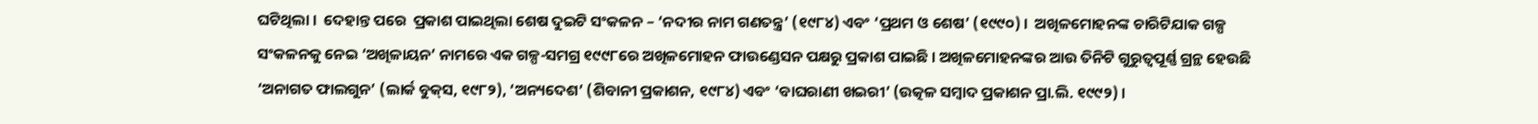ଘଟିଥିଲା ।  ଦେହାନ୍ତ ପରେ  ପ୍ରକାଶ ପାଇଥିଲା ଶେଷ ଦୁଇଟି ସଂକଳନ – ‘ନଦୀର ନାମ ଗଣତନ୍ତ୍ର’ (୧୯୮୪) ଏବଂ ‘ପ୍ରଥମ ଓ ଶେଷ’ (୧୯୯୦) ।  ଅଖିଳମୋହନଙ୍କ ଚାରିଟିଯାକ ଗଳ୍ପ ସଂକଳନକୁ ନେଇ ‘ଅଖିଳାୟନ’ ନାମରେ ଏକ ଗଳ୍ପ-ସମଗ୍ର ୧୯୯୮ରେ ଅଖିଳମୋହନ ଫାଉଣ୍ଡେସନ ପକ୍ଷରୁ ପ୍ରକାଶ ପାଇଛି । ଅଖିଳମୋହନଙ୍କର ଆଉ ତିନିଟି ଗୁରୁତ୍ଵପୂର୍ଣ୍ଣ ଗ୍ରନ୍ଥ ହେଉଛି ‘ଅନାଗତ ଫାଲଗୁନ’ (ଲାର୍କ ବୁକ୍‌ସ, ୧୯୮୨), ‘ଅନ୍ୟଦେଶ’ (ଶିବାନୀ ପ୍ରକାଶନ, ୧୯୮୪) ଏବଂ ‘ବାଘରାଣୀ ଖଇରୀ’ (ଉତ୍କଳ ସମ୍ବାଦ ପ୍ରକାଶନ ପ୍ରା.ଲି. ୧୯୯୨) ।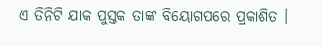ଏ ତିନିଟି ଯାକ ପୁସ୍ତକ ତାଙ୍କ ବିୟୋଗପରେ ପ୍ରକାଶିତ ।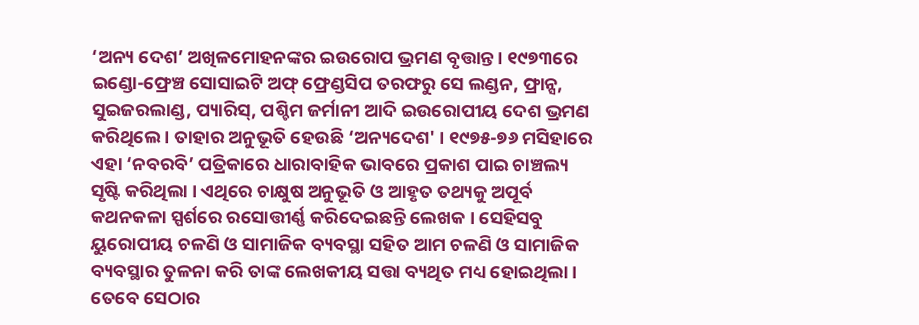‘ଅନ୍ୟ ଦେଶ’ ଅଖିଳମୋହନଙ୍କର ଇଉରୋପ ଭ୍ରମଣ ବୃତ୍ତାନ୍ତ । ୧୯୭୩ରେ ଇଣ୍ଡୋ-ଫ୍ରେଞ୍ଚ ସୋସାଇଟି ଅଫ୍ ଫ୍ରେଣ୍ଡସିପ ତରଫରୁ ସେ ଲଣ୍ଡନ, ଫ୍ରାନ୍ସ, ସୁଇଜରଲାଣ୍ଡ, ପ୍ୟାରିସ୍, ପଶ୍ଚିମ ଜର୍ମାନୀ ଆଦି ଇଉରୋପୀୟ ଦେଶ ଭ୍ରମଣ କରିଥିଲେ । ତାହାର ଅନୁଭୂତି ହେଉଛି ‘ଅନ୍ୟଦେଶ' । ୧୯୭୫-୭୬ ମସିହାରେ ଏହା ‘ନବରବି’ ପତ୍ରିକାରେ ଧାରାବାହିକ ଭାବରେ ପ୍ରକାଶ ପାଇ ଚାଞ୍ଚଲ୍ୟ ସୃଷ୍ଟି କରିଥିଲା । ଏଥିରେ ଚାକ୍ଷୁଷ ଅନୁଭୂତି ଓ ଆହୃତ ତଥ୍ୟକୁ ଅପୂର୍ବ କଥନକଳା ସ୍ପର୍ଶରେ ରସୋତ୍ତୀର୍ଣ୍ଣ କରିଦେଇଛନ୍ତି ଲେଖକ । ସେହିସବୁ ୟୁରୋପୀୟ ଚଳଣି ଓ ସାମାଜିକ ବ୍ୟବସ୍ଥା ସହିତ ଆମ ଚଳଣି ଓ ସାମାଜିକ ବ୍ୟବସ୍ଥାର ତୁଳନା କରି ତାଙ୍କ ଲେଖକୀୟ ସତ୍ତା ବ୍ୟଥିତ ମଧ୍ୟ ହୋଇଥିଲା । ତେବେ ସେଠାର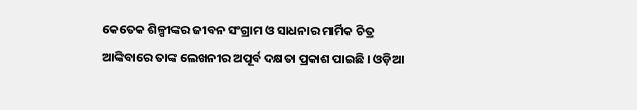କେତେକ ଶିଳ୍ପୀଙ୍କର ଜୀବନ ସଂଗ୍ରାମ ଓ ସାଧନାର ମାର୍ମିକ ଚିତ୍ର ଆଙ୍କିବାରେ ତାଙ୍କ ଲେଖନୀର ଅପୂର୍ବ ଦକ୍ଷତା ପ୍ରକାଶ ପାଇଛି । ଓଡ଼ିଆ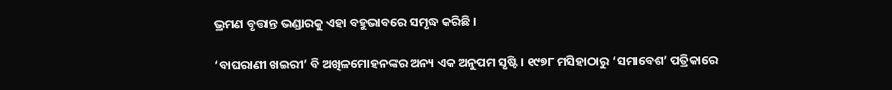ଭ୍ରମଣ ବୃତ୍ତାନ୍ତ ଭଣ୍ଡାରକୁ ଏହା ବହୁଭାବରେ ସମୃଦ୍ଧ କରିଛି ।

‘ବାଘରାଣୀ ଖଇରୀ’ ବି ଅଖିଳମୋହନଙ୍କର ଅନ୍ୟ ଏକ ଅନୁପମ ସୃଷ୍ଟି । ୧୯୭୮ ମସିହାଠାରୁ ‘ସମାବେଶ’ ପତ୍ରିକାରେ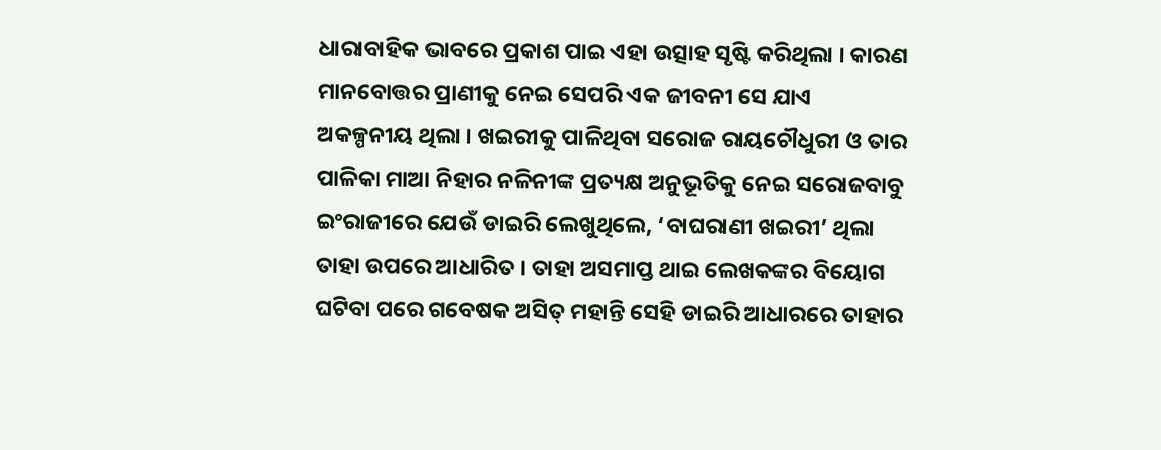ଧାରାବାହିକ ଭାବରେ ପ୍ରକାଶ ପାଇ ଏହା ଉତ୍ସାହ ସୃଷ୍ଟି କରିଥିଲା । କାରଣ ମାନବୋତ୍ତର ପ୍ରାଣୀକୁ ନେଇ ସେପରି ଏକ ଜୀବନୀ ସେ ଯାଏ ଅକଳ୍ପନୀୟ ଥିଲା । ଖଇରୀକୁ ପାଳିଥିବା ସରୋଜ ରାୟଚୌଧୁରୀ ଓ ତାର ପାଳିକା ମାଆ ନିହାର ନଳିନୀଙ୍କ ପ୍ରତ୍ୟକ୍ଷ ଅନୁଭୂତିକୁ ନେଇ ସରୋଜବାବୁ ଇଂରାଜୀରେ ଯେଉଁ ଡାଇରି ଲେଖୁଥିଲେ, ‘ବାଘରାଣୀ ଖଇରୀ’ ଥିଲା ତାହା ଉପରେ ଆଧାରିତ । ତାହା ଅସମାପ୍ତ ଥାଇ ଲେଖକଙ୍କର ବିୟୋଗ ଘଟିବା ପରେ ଗବେଷକ ଅସିତ୍‍ ମହାନ୍ତି ସେହି ଡାଇରି ଆଧାରରେ ତାହାର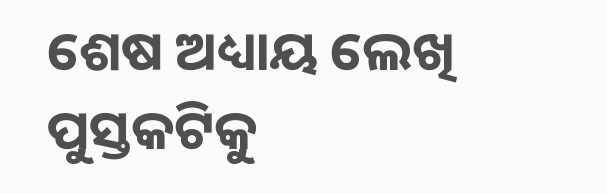ଶେଷ ଅଧ୍ୟାୟ ଲେଖି ପୁସ୍ତକଟିକୁ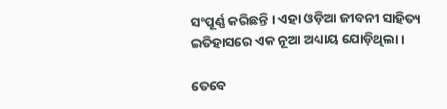ସଂପୂର୍ଣ୍ଣ କରିଛନ୍ତି । ଏହା ଓଡ଼ିଆ ଜୀବନୀ ସାହିତ୍ୟ ଇତିହାସରେ ଏକ ନୂଆ ଅଧ୍ୟାୟ ଯୋଡ଼ିଥିଲା ।

ତେବେ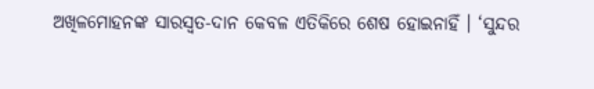ଅଖିଳମୋହନଙ୍କ ସାରସ୍ଵତ-ଦାନ କେବଳ ଏତିକିରେ ଶେଷ ହୋଇନାହିଁ । ‘ସୁନ୍ଦର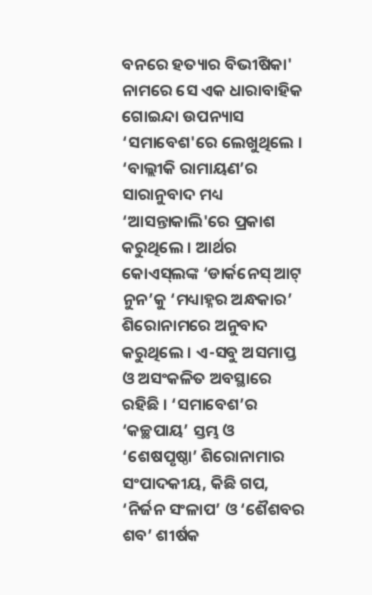ବନରେ ହତ୍ୟାର ବିଭୀଷିକା' ନାମରେ ସେ ଏକ ଧାରାବାହିକ ଗୋଇନ୍ଦା ଉପନ୍ୟାସ ‘ସମାବେଶ'ରେ ଲେଖୁଥିଲେ । ‘ବାଲ୍ଲୀକି ରାମାୟଣ’ର ସାରାନୁବାଦ ମଧ୍ୟ ‘ଆସନ୍ତାକାଲି'ରେ ପ୍ରକାଶ କରୁଥିଲେ । ଆର୍ଥର କୋଏସ୍‍ଲଙ୍କ ‘ଡାର୍କନେସ୍ ଆଟ୍ ନୁନ’କୁ ‘ମଧ୍ୟାହ୍ନର ଅନ୍ଧକାର’ ଶିରୋନାମରେ ଅନୁବାଦ କରୁଥିଲେ । ଏ-ସବୁ ଅସମାପ୍ତ ଓ ଅସଂକଳିତ ଅବସ୍ଥାରେ ରହିଛି । ‘ସମାବେଶ’ର ‘କଚ୍ଛପାୟ’ ସ୍ତମ୍ଭ ଓ ‘ଶେଷପୃଷ୍ଠା’ ଶିରୋନାମାର ସଂପାଦକୀୟ, କିଛି ଗପ, ‘ନିର୍ଜନ ସଂଳାପ’ ଓ ‘ଶୈଶବର ଶବ’ ଶୀର୍ଷକ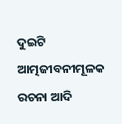ଦୁଇଟି ଆତ୍ମଜୀବନୀମୂଳକ ରଚନା ଆଦି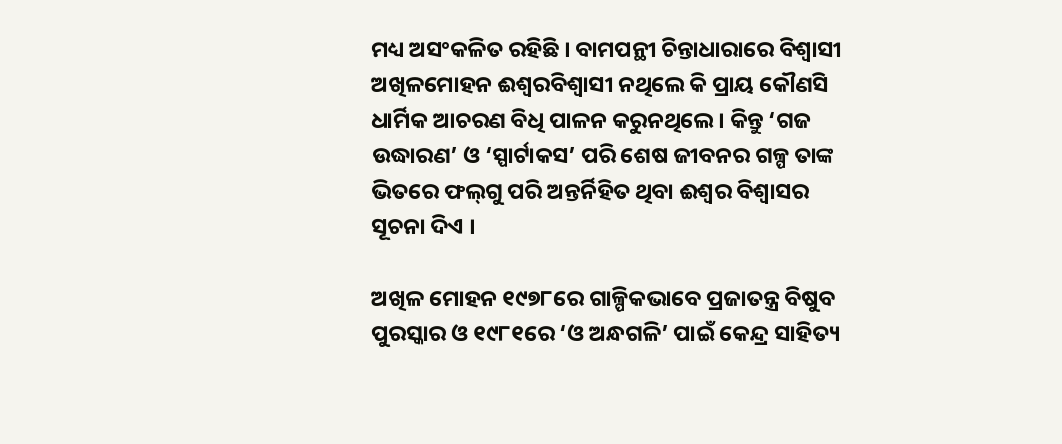ମଧ୍ୟ ଅସଂକଳିତ ରହିଛି । ବାମପନ୍ଥୀ ଚିନ୍ତାଧାରାରେ ବିଶ୍ଵାସୀ ଅଖିଳମୋହନ ଈଶ୍ଵରବିଶ୍ଵାସୀ ନଥିଲେ କି ପ୍ରାୟ କୌଣସି ଧାର୍ମିକ ଆଚରଣ ବିଧି ପାଳନ କରୁନଥିଲେ । କିନ୍ତୁ ‘ଗଜ ଉଦ୍ଧାରଣ’ ଓ ‘ସ୍ପାର୍ଟାକସ’ ପରି ଶେଷ ଜୀବନର ଗଳ୍ପ ତାଙ୍କ ଭିତରେ ଫଲ୍‍ଗୁ ପରି ଅନ୍ତର୍ନିହିତ ଥିବା ଈଶ୍ୱର ବିଶ୍ୱାସର ସୂଚନା ଦିଏ ।

ଅଖିଳ ମୋହନ ୧୯୭୮ରେ ଗାଳ୍ପିକଭାବେ ପ୍ରଜାତନ୍ତ୍ର ବିଷୁବ ପୁରସ୍କାର ଓ ୧୯୮୧ରେ ‘ଓ ଅନ୍ଧଗଳି’ ପାଇଁ କେନ୍ଦ୍ର ସାହିତ୍ୟ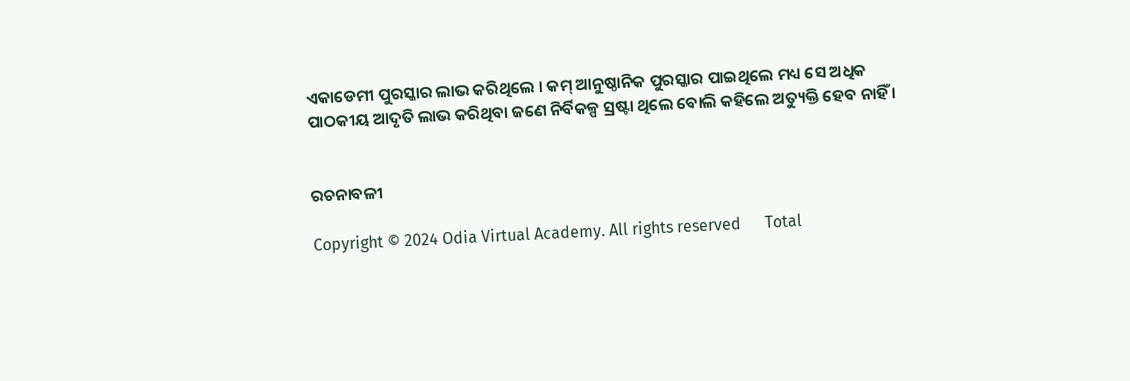ଏକାଡେମୀ ପୁରସ୍କାର ଲାଭ କରିଥିଲେ । କମ୍ ଆନୁଷ୍ଠାନିକ ପୁରସ୍କାର ପାଇଥିଲେ ମଧ୍ୟ ସେ ଅଧିକ ପାଠକୀୟ ଆଦୃତି ଲାଭ କରିଥିବା ଜଣେ ନିର୍ବିକଳ୍ପ ସ୍ରଷ୍ଟା ଥିଲେ ବୋଲି କହିଲେ ଅତ୍ୟୁକ୍ତି ହେବ ନାହିଁ ।


ରଚନାବଳୀ

Copyright © 2024 Odia Virtual Academy. All rights reserved      Total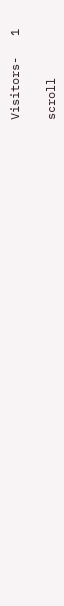Visitors-   1

scroll